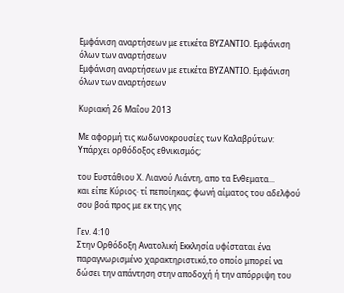Εμφάνιση αναρτήσεων με ετικέτα ΒΥΖΑΝΤΙΟ. Εμφάνιση όλων των αναρτήσεων
Εμφάνιση αναρτήσεων με ετικέτα ΒΥΖΑΝΤΙΟ. Εμφάνιση όλων των αναρτήσεων

Κυριακή 26 Μαΐου 2013

Με αφορμή τις κωδωνοκρουσίες των Καλαβρύτων: Υπάρχει ορθόδοξος εθνικισμός;

του Ευστάθιου Χ. Λιανού Λιάντη, απο τα Ενθεματα...
και είπε Κύριος· τί πεποίηκας; φωνή αίματος του αδελφού σου βοά προς με εκ της γης

Γεν. 4:10
Στην Ορθόδοξη Ανατολική Εκκλησία υφίσταται ένα παραγνωρισμένο χαρακτηριστικό,το οποίο μπορεί να δώσει την απάντηση στην αποδοχή ή την απόρριψη του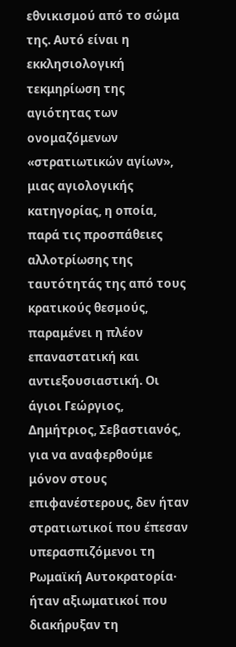εθνικισμού από το σώμα της. Αυτό είναι η εκκλησιολογική τεκμηρίωση της αγιότητας των ονομαζόμενων «στρατιωτικών αγίων», μιας αγιολογικής κατηγορίας, η οποία, παρά τις προσπάθειες αλλοτρίωσης της ταυτότητάς της από τους κρατικούς θεσμούς, παραμένει η πλέον επαναστατική και αντιεξουσιαστική. Οι άγιοι Γεώργιος, Δημήτριος, Σεβαστιανός, για να αναφερθούμε μόνον στους επιφανέστερους, δεν ήταν στρατιωτικοί που έπεσαν υπερασπιζόμενοι τη Ρωμαϊκή Αυτοκρατορία· ήταν αξιωματικοί που διακήρυξαν τη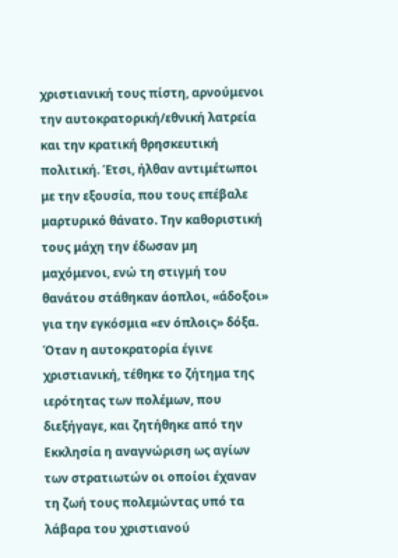χριστιανική τους πίστη, αρνούμενοι την αυτοκρατορική/εθνική λατρεία και την κρατική θρησκευτική πολιτική. Έτσι, ήλθαν αντιμέτωποι με την εξουσία, που τους επέβαλε μαρτυρικό θάνατο. Την καθοριστική τους μάχη την έδωσαν μη μαχόμενοι, ενώ τη στιγμή του θανάτου στάθηκαν άοπλοι, «άδοξοι» για την εγκόσμια «εν όπλοις» δόξα.
Όταν η αυτοκρατορία έγινε χριστιανική, τέθηκε το ζήτημα της ιερότητας των πολέμων, που διεξήγαγε, και ζητήθηκε από την Εκκλησία η αναγνώριση ως αγίων των στρατιωτών οι οποίοι έχαναν τη ζωή τους πολεμώντας υπό τα λάβαρα του χριστιανού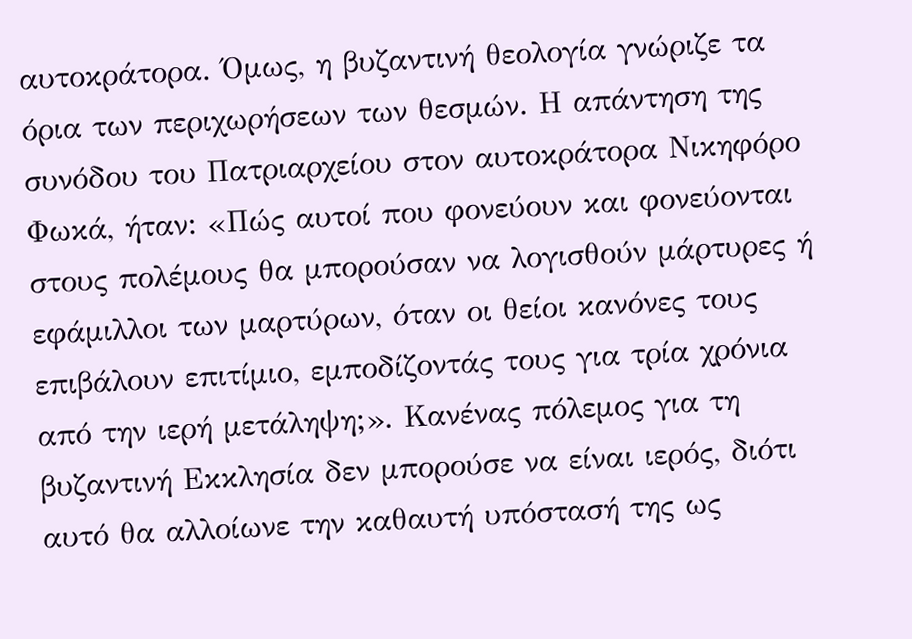αυτοκράτορα. Όμως, η βυζαντινή θεολογία γνώριζε τα όρια των περιχωρήσεων των θεσμών. Η απάντηση της συνόδου του Πατριαρχείου στον αυτοκράτορα Νικηφόρο Φωκά, ήταν: «Πώς αυτοί που φονεύουν και φονεύονται στους πολέμους θα μπορούσαν να λογισθούν μάρτυρες ή εφάμιλλοι των μαρτύρων, όταν οι θείοι κανόνες τους επιβάλουν επιτίμιο, εμποδίζοντάς τους για τρία χρόνια από την ιερή μετάληψη;». Κανένας πόλεμος για τη βυζαντινή Εκκλησία δεν μπορούσε να είναι ιερός, διότι αυτό θα αλλοίωνε την καθαυτή υπόστασή της ως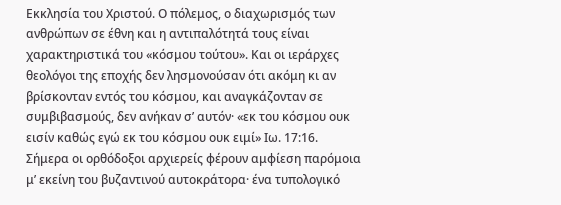Εκκλησία του Χριστού. Ο πόλεμος, ο διαχωρισμός των ανθρώπων σε έθνη και η αντιπαλότητά τους είναι χαρακτηριστικά του «κόσμου τούτου». Και οι ιεράρχες θεολόγοι της εποχής δεν λησμονούσαν ότι ακόμη κι αν βρίσκονταν εντός του κόσμου, και αναγκάζονταν σε συμβιβασμούς, δεν ανήκαν σ’ αυτόν· «εκ του κόσμου ουκ εισίν καθώς εγώ εκ του κόσμου ουκ ειμί» Ιω. 17:16.
Σήμερα οι ορθόδοξοι αρχιερείς φέρουν αμφίεση παρόμοια μ’ εκείνη του βυζαντινού αυτοκράτορα· ένα τυπολογικό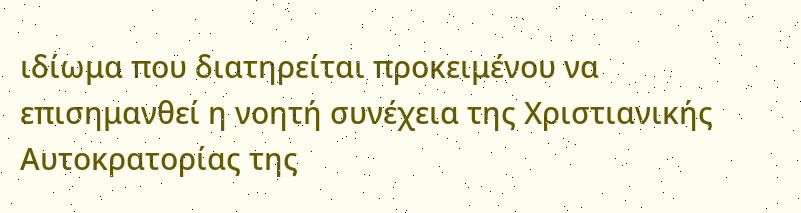ιδίωμα που διατηρείται προκειμένου να επισημανθεί η νοητή συνέχεια της Χριστιανικής Αυτοκρατορίας της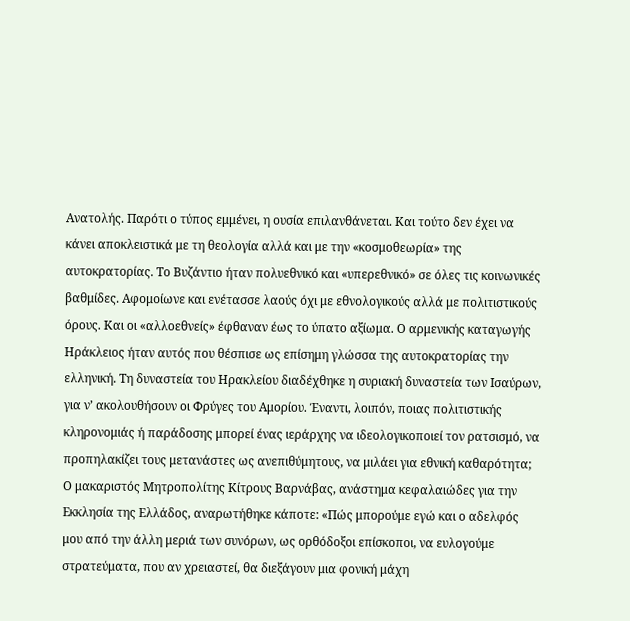Ανατολής. Παρότι ο τύπος εμμένει, η ουσία επιλανθάνεται. Και τούτο δεν έχει να κάνει αποκλειστικά με τη θεολογία αλλά και με την «κοσμοθεωρία» της αυτοκρατορίας. Το Βυζάντιο ήταν πολυεθνικό και «υπερεθνικό» σε όλες τις κοινωνικές βαθμίδες. Αφομοίωνε και ενέτασσε λαούς όχι με εθνολογικούς αλλά με πολιτιστικούς όρους. Και οι «αλλοεθνείς» έφθαναν έως το ύπατο αξίωμα. Ο αρμενικής καταγωγής Ηράκλειος ήταν αυτός που θέσπισε ως επίσημη γλώσσα της αυτοκρατορίας την ελληνική. Τη δυναστεία του Ηρακλείου διαδέχθηκε η συριακή δυναστεία των Ισαύρων, για ν’ ακολουθήσουν οι Φρύγες του Αμορίου. Έναντι, λοιπόν, ποιας πολιτιστικής κληρονομιάς ή παράδοσης μπορεί ένας ιεράρχης να ιδεολογικοποιεί τον ρατσισμό, να προπηλακίζει τους μετανάστες ως ανεπιθύμητους, να μιλάει για εθνική καθαρότητα;
Ο μακαριστός Μητροπολίτης Κίτρους Βαρνάβας, ανάστημα κεφαλαιώδες για την Εκκλησία της Ελλάδος, αναρωτήθηκε κάποτε: «Πώς μπορούμε εγώ και ο αδελφός μου από την άλλη μεριά των συνόρων, ως ορθόδοξοι επίσκοποι, να ευλογούμε στρατεύματα, που αν χρειαστεί, θα διεξάγουν μια φονική μάχη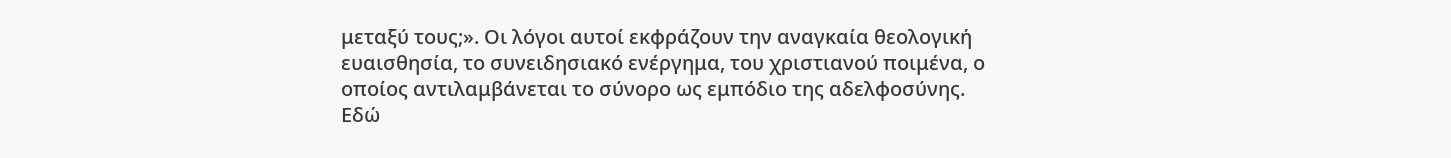μεταξύ τους;». Οι λόγοι αυτοί εκφράζουν την αναγκαία θεολογική ευαισθησία, το συνειδησιακό ενέργημα, του χριστιανού ποιμένα, ο οποίος αντιλαμβάνεται το σύνορο ως εμπόδιο της αδελφοσύνης. Εδώ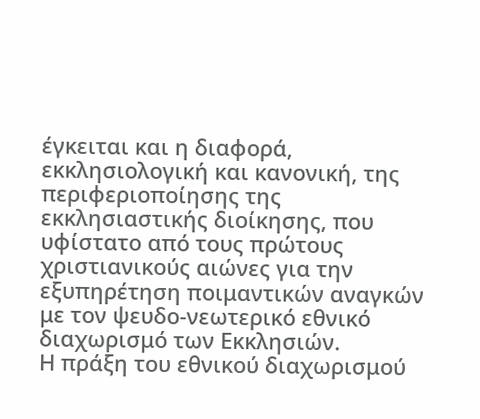έγκειται και η διαφορά, εκκλησιολογική και κανονική, της περιφεριοποίησης της εκκλησιαστικής διοίκησης, που υφίστατο από τους πρώτους χριστιανικούς αιώνες για την εξυπηρέτηση ποιμαντικών αναγκών με τον ψευδο-νεωτερικό εθνικό διαχωρισμό των Εκκλησιών.
Η πράξη του εθνικού διαχωρισμού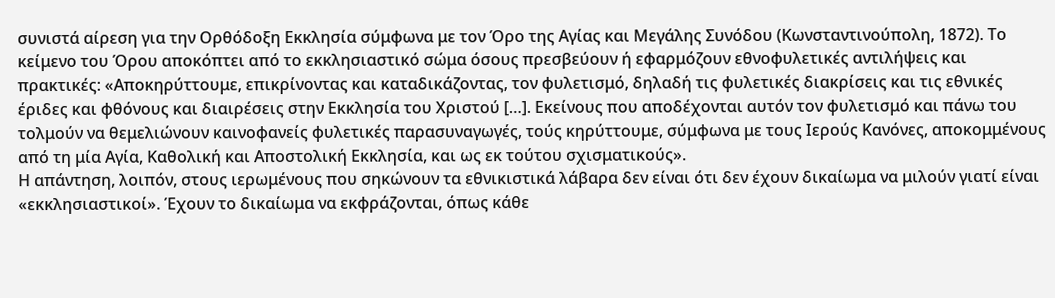συνιστά αίρεση για την Ορθόδοξη Εκκλησία σύμφωνα με τον Όρο της Αγίας και Μεγάλης Συνόδου (Κωνσταντινούπολη, 1872). Το κείμενο του Όρου αποκόπτει από το εκκλησιαστικό σώμα όσους πρεσβεύουν ή εφαρμόζουν εθνοφυλετικές αντιλήψεις και πρακτικές: «Αποκηρύττουμε, επικρίνοντας και καταδικάζοντας, τον φυλετισμό, δηλαδή τις φυλετικές διακρίσεις και τις εθνικές έριδες και φθόνους και διαιρέσεις στην Εκκλησία του Χριστού […]. Εκείνους που αποδέχονται αυτόν τον φυλετισμό και πάνω του τολμούν να θεμελιώνουν καινοφανείς φυλετικές παρασυναγωγές, τούς κηρύττουμε, σύμφωνα με τους Ιερούς Κανόνες, αποκομμένους από τη μία Αγία, Καθολική και Αποστολική Εκκλησία, και ως εκ τούτου σχισματικούς».
Η απάντηση, λοιπόν, στους ιερωμένους που σηκώνουν τα εθνικιστικά λάβαρα δεν είναι ότι δεν έχουν δικαίωμα να μιλούν γιατί είναι «εκκλησιαστικοί». Έχουν το δικαίωμα να εκφράζονται, όπως κάθε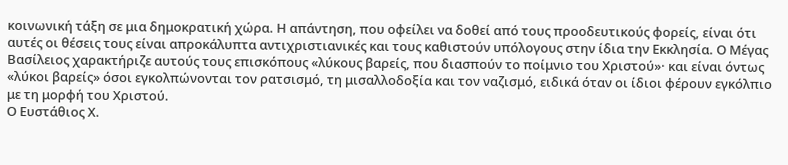κοινωνική τάξη σε μια δημοκρατική χώρα. Η απάντηση, που οφείλει να δοθεί από τους προοδευτικούς φορείς, είναι ότι αυτές οι θέσεις τους είναι απροκάλυπτα αντιχριστιανικές και τους καθιστούν υπόλογους στην ίδια την Εκκλησία. Ο Μέγας Βασίλειος χαρακτήριζε αυτούς τους επισκόπους «λύκους βαρείς, που διασπούν το ποίμνιο του Χριστού»· και είναι όντως «λύκοι βαρείς» όσοι εγκολπώνονται τον ρατσισμό, τη μισαλλοδοξία και τον ναζισμό, ειδικά όταν οι ίδιοι φέρουν εγκόλπιο με τη μορφή του Χριστού.
Ο Ευστάθιος Χ.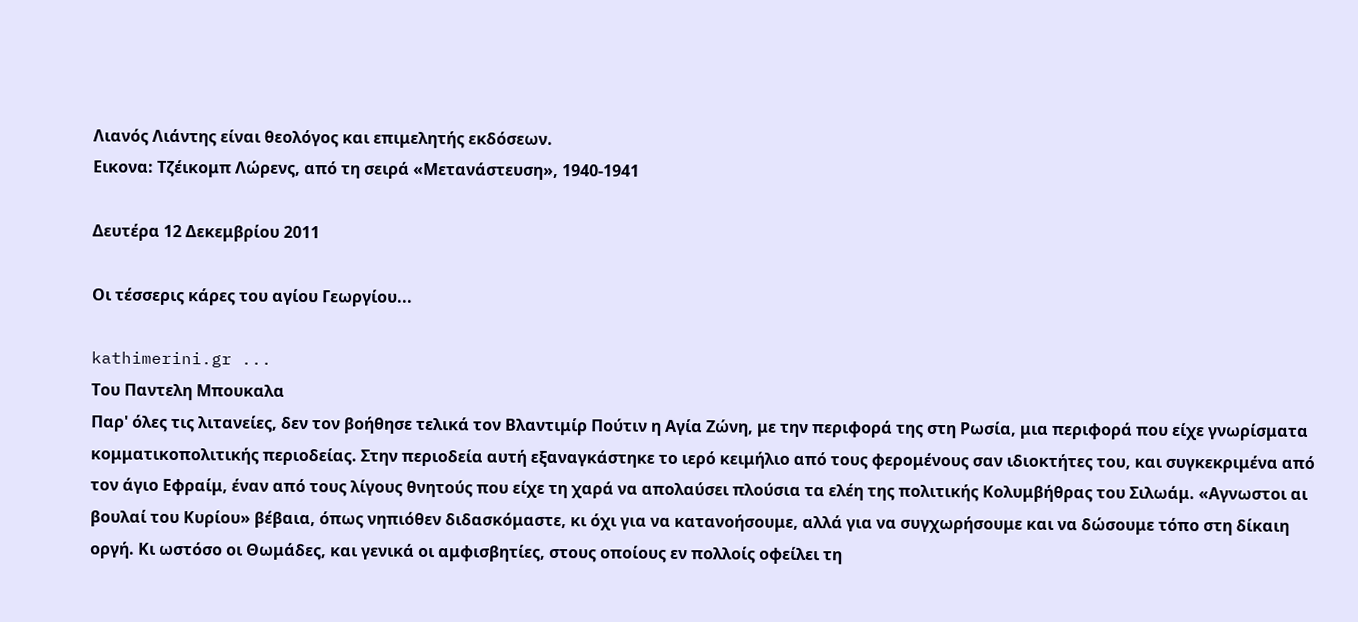Λιανός Λιάντης είναι θεολόγος και επιμελητής εκδόσεων.
Εικονα: Τζέικομπ Λώρενς, από τη σειρά «Μετανάστευση», 1940-1941

Δευτέρα 12 Δεκεμβρίου 2011

Οι τέσσερις κάρες του αγίου Γεωργίου...

kathimerini.gr ...
Tου Παντελη Μπουκαλα
Παρ' όλες τις λιτανείες, δεν τον βοήθησε τελικά τον Βλαντιμίρ Πούτιν η Αγία Ζώνη, με την περιφορά της στη Ρωσία, μια περιφορά που είχε γνωρίσματα κομματικοπολιτικής περιοδείας. Στην περιοδεία αυτή εξαναγκάστηκε το ιερό κειμήλιο από τους φερομένους σαν ιδιοκτήτες του, και συγκεκριμένα από τον άγιο Εφραίμ, έναν από τους λίγους θνητούς που είχε τη χαρά να απολαύσει πλούσια τα ελέη της πολιτικής Κολυμβήθρας του Σιλωάμ. «Αγνωστοι αι βουλαί του Κυρίου» βέβαια, όπως νηπιόθεν διδασκόμαστε, κι όχι για να κατανοήσουμε, αλλά για να συγχωρήσουμε και να δώσουμε τόπο στη δίκαιη οργή. Κι ωστόσο οι Θωμάδες, και γενικά οι αμφισβητίες, στους οποίους εν πολλοίς οφείλει τη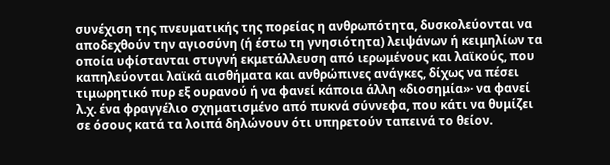συνέχιση της πνευματικής της πορείας η ανθρωπότητα, δυσκολεύονται να αποδεχθούν την αγιοσύνη (ή έστω τη γνησιότητα) λειψάνων ή κειμηλίων τα οποία υφίστανται στυγνή εκμετάλλευση από ιερωμένους και λαϊκούς, που καπηλεύονται λαϊκά αισθήματα και ανθρώπινες ανάγκες, δίχως να πέσει τιμωρητικό πυρ εξ ουρανού ή να φανεί κάποια άλλη «διοσημία»· να φανεί λ.χ. ένα φραγγέλιο σχηματισμένο από πυκνά σύννεφα, που κάτι να θυμίζει σε όσους κατά τα λοιπά δηλώνουν ότι υπηρετούν ταπεινά το θείον.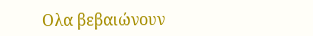Ολα βεβαιώνουν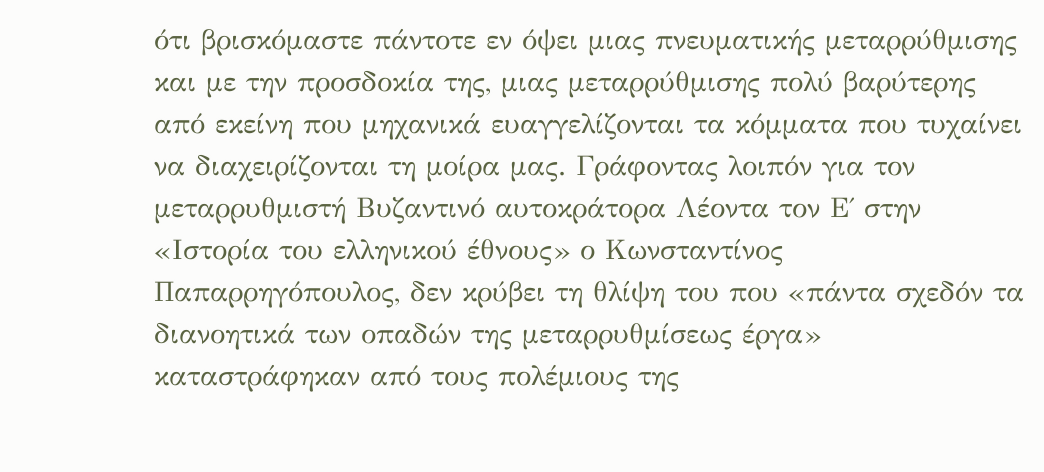ότι βρισκόμαστε πάντοτε εν όψει μιας πνευματικής μεταρρύθμισης και με την προσδοκία της, μιας μεταρρύθμισης πολύ βαρύτερης από εκείνη που μηχανικά ευαγγελίζονται τα κόμματα που τυχαίνει να διαχειρίζονται τη μοίρα μας. Γράφοντας λοιπόν για τον μεταρρυθμιστή Βυζαντινό αυτοκράτορα Λέοντα τον Ε΄ στην «Ιστορία του ελληνικού έθνους» ο Κωνσταντίνος Παπαρρηγόπουλος, δεν κρύβει τη θλίψη του που «πάντα σχεδόν τα διανοητικά των οπαδών της μεταρρυθμίσεως έργα» καταστράφηκαν από τους πολέμιους της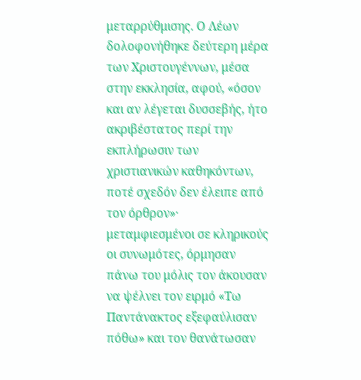μεταρρύθμισης. Ο Λέων δολοφονήθηκε δεύτερη μέρα των Χριστουγέννων, μέσα στην εκκλησία, αφού, «όσον και αν λέγεται δυσσεβής, ήτο ακριβέστατος περί την εκπλήρωσιν των χριστιανικών καθηκόντων, ποτέ σχεδόν δεν έλειπε από τον όρθρον»· μεταμφιεσμένοι σε κληρικούς οι συνωμότες, όρμησαν πάνω του μόλις τον άκουσαν να ψέλνει τον ειρμό «Τω Παντάνακτος εξεφαύλισαν πόθω» και τον θανάτωσαν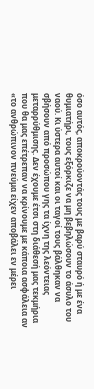όσο αυτός, αποκρούοντάς τους με βαρύ σταυρό ή με ένα θυμιατήρι, τους εξόρκιζε να μη βεβηλώσουν το άσυλο του ναού. Κι ύστερα αυτοί και οι ταγοί τους βάλθηκαν να σβήσουν από προσώπου γης τα ίχνη της λεόντειας μεταρρύθμισης. Δεν έχουμε έτσι στη διάθεσή μας τεκμήρια που θα μας επέτρεπαν να κρίνουμε με κάποια ασφάλεια αν «το ανθρώπινον πνεύμα είχεν αποβάλει εν μέρει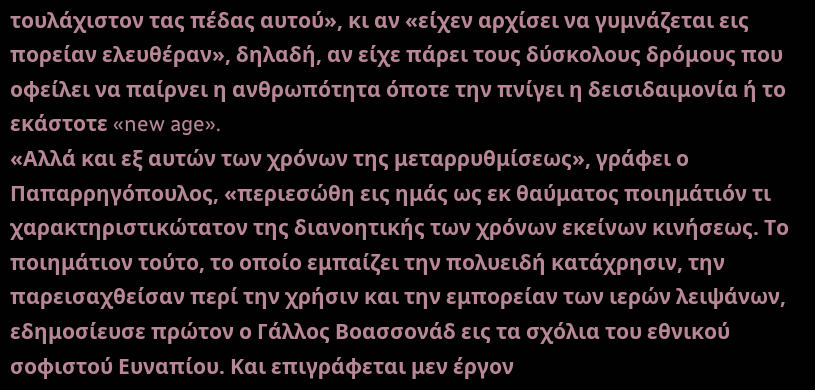τουλάχιστον τας πέδας αυτού», κι αν «είχεν αρχίσει να γυμνάζεται εις πορείαν ελευθέραν», δηλαδή, αν είχε πάρει τους δύσκολους δρόμους που οφείλει να παίρνει η ανθρωπότητα όποτε την πνίγει η δεισιδαιμονία ή το εκάστοτε «new age».
«Αλλά και εξ αυτών των χρόνων της μεταρρυθμίσεως», γράφει ο Παπαρρηγόπουλος, «περιεσώθη εις ημάς ως εκ θαύματος ποιημάτιόν τι χαρακτηριστικώτατον της διανοητικής των χρόνων εκείνων κινήσεως. Το ποιημάτιον τούτο, το οποίο εμπαίζει την πολυειδή κατάχρησιν, την παρεισαχθείσαν περί την χρήσιν και την εμπορείαν των ιερών λειψάνων, εδημοσίευσε πρώτον ο Γάλλος Βοασσονάδ εις τα σχόλια του εθνικού σοφιστού Ευναπίου. Και επιγράφεται μεν έργον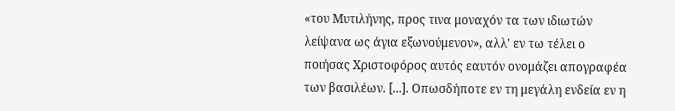«του Μυτιλήνης, προς τινα μοναχόν τα των ιδιωτών λείψανα ως άγια εξωνούμενον», αλλ' εν τω τέλει ο ποιήσας Χριστοφόρος αυτός εαυτόν ονομάζει απογραφέα των βασιλέων. [...]. Οπωσδήποτε εν τη μεγάλη ενδεία εν η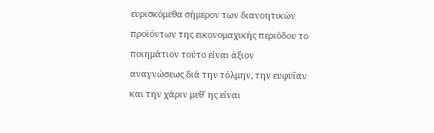ευρισκόμεθα σήμερον των διανοητικών προϊόντων της εικονομαχικής περιόδου το ποιημάτιον τούτο είναι άξιον αναγνώσεως διά την τόλμην, την ευφυΐαν και την χάριν μεθ' ης είναι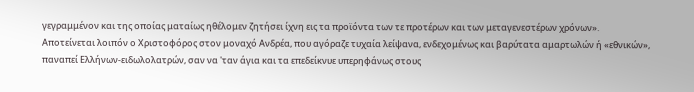γεγραμμένον και της οποίας ματαίως ηθέλομεν ζητήσει ίχνη εις τα προϊόντα των τε προτέρων και των μεταγενεστέρων χρόνων».
Αποτείνεται λοιπόν ο Χριστοφόρος στον μοναχό Ανδρέα, που αγόραζε τυχαία λείψανα, ενδεχομένως και βαρύτατα αμαρτωλών ή «εθνικών», παναπεί Ελλήνων-ειδωλολατρών, σαν να 'ταν άγια και τα επεδείκνυε υπερηφάνως στους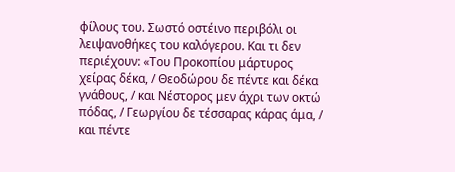φίλους του. Σωστό οστέινο περιβόλι οι λειψανοθήκες του καλόγερου. Και τι δεν περιέχουν: «Του Προκοπίου μάρτυρος χείρας δέκα, / Θεοδώρου δε πέντε και δέκα γνάθους, / και Νέστορος μεν άχρι των οκτώ πόδας, / Γεωργίου δε τέσσαρας κάρας άμα, / και πέντε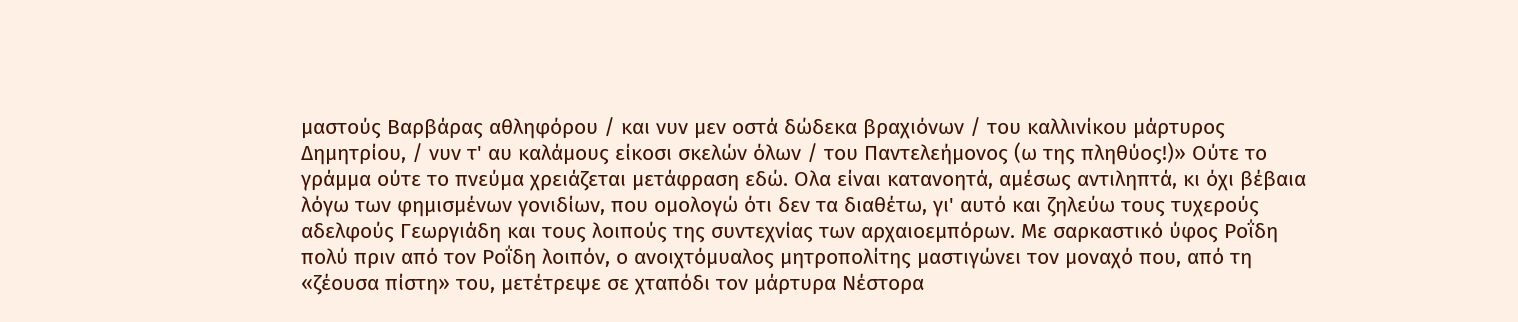μαστούς Βαρβάρας αθληφόρου / και νυν μεν οστά δώδεκα βραχιόνων / του καλλινίκου μάρτυρος Δημητρίου, / νυν τ' αυ καλάμους είκοσι σκελών όλων / του Παντελεήμονος (ω της πληθύος!)» Ούτε το γράμμα ούτε το πνεύμα χρειάζεται μετάφραση εδώ. Ολα είναι κατανοητά, αμέσως αντιληπτά, κι όχι βέβαια λόγω των φημισμένων γονιδίων, που ομολογώ ότι δεν τα διαθέτω, γι' αυτό και ζηλεύω τους τυχερούς αδελφούς Γεωργιάδη και τους λοιπούς της συντεχνίας των αρχαιοεμπόρων. Με σαρκαστικό ύφος Ροΐδη πολύ πριν από τον Ροΐδη λοιπόν, ο ανοιχτόμυαλος μητροπολίτης μαστιγώνει τον μοναχό που, από τη «ζέουσα πίστη» του, μετέτρεψε σε χταπόδι τον μάρτυρα Νέστορα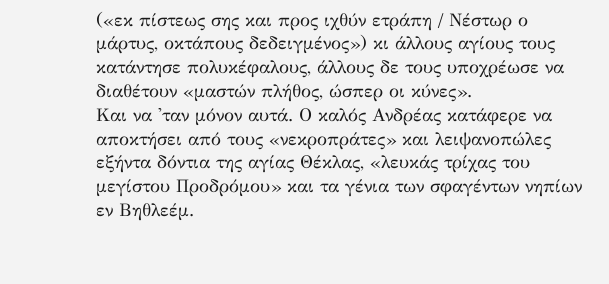(«εκ πίστεως σης και προς ιχθύν ετράπη / Νέστωρ ο μάρτυς, οκτάπους δεδειγμένος») κι άλλους αγίους τους κατάντησε πολυκέφαλους, άλλους δε τους υποχρέωσε να διαθέτουν «μαστών πλήθος, ώσπερ οι κύνες».
Και να 'ταν μόνον αυτά. Ο καλός Ανδρέας κατάφερε να αποκτήσει από τους «νεκροπράτες» και λειψανοπώλες εξήντα δόντια της αγίας Θέκλας, «λευκάς τρίχας του μεγίστου Προδρόμου» και τα γένια των σφαγέντων νηπίων εν Βηθλεέμ.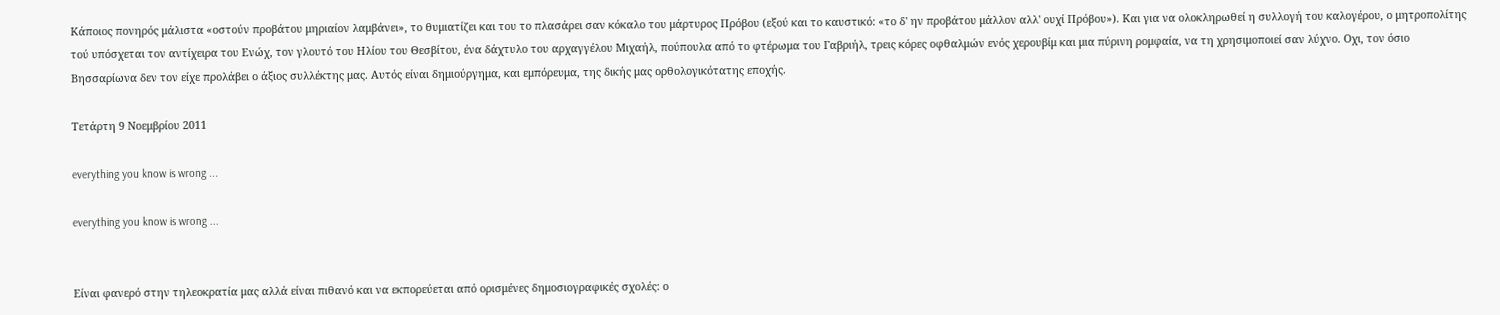Κάποιος πονηρός μάλιστα «οστούν προβάτου μηριαίον λαμβάνει», το θυμιατίζει και του το πλασάρει σαν κόκαλο του μάρτυρος Πρόβου (εξού και το καυστικό: «το δ' ην προβάτου μάλλον αλλ' ουχί Πρόβου»). Και για να ολοκληρωθεί η συλλογή του καλογέρου, ο μητροπολίτης τού υπόσχεται τον αντίχειρα του Ενώχ, τον γλουτό του Ηλίου του Θεσβίτου, ένα δάχτυλο του αρχαγγέλου Μιχαήλ, πούπουλα από το φτέρωμα του Γαβριήλ, τρεις κόρες οφθαλμών ενός χερουβίμ και μια πύρινη ρομφαία, να τη χρησιμοποιεί σαν λύχνο. Οχι, τον όσιο Βησσαρίωνα δεν τον είχε προλάβει ο άξιος συλλέκτης μας. Αυτός είναι δημιούργημα, και εμπόρευμα, της δικής μας ορθολογικότατης εποχής.

Τετάρτη 9 Νοεμβρίου 2011

everything you know is wrong ...

everything you know is wrong ...


Eίναι φανερό στην τηλεοκρατία μας αλλά είναι πιθανό και να εκπορεύεται από ορισμένες δημοσιογραφικές σχολές: ο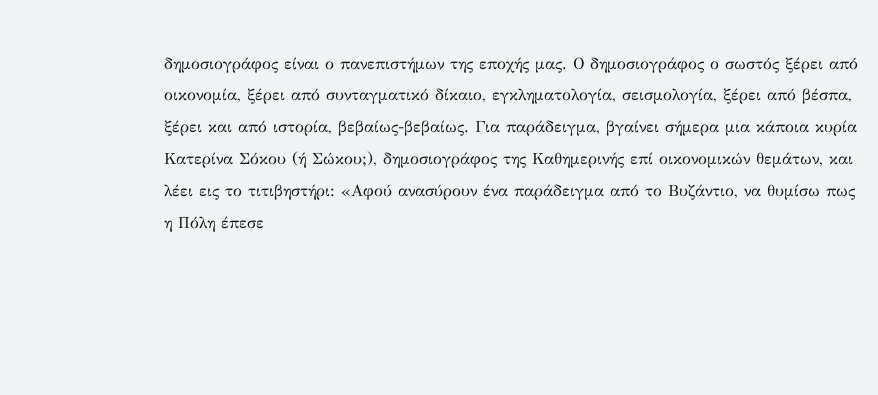δημοσιογράφος είναι ο πανεπιστήμων της εποχής μας. Ο δημοσιογράφος ο σωστός ξέρει από οικονομία, ξέρει από συνταγματικό δίκαιο, εγκληματολογία, σεισμολογία, ξέρει από βέσπα, ξέρει και από ιστορία, βεβαίως-βεβαίως. Για παράδειγμα, βγαίνει σήμερα μια κάποια κυρία Κατερίνα Σόκου (ή Σώκου;), δημοσιογράφος της Καθημερινής επί οικονομικών θεμάτων, και λέει εις το τιτιβηστήρι: «Αφού ανασύρουν ένα παράδειγμα από το Βυζάντιο, να θυμίσω πως η Πόλη έπεσε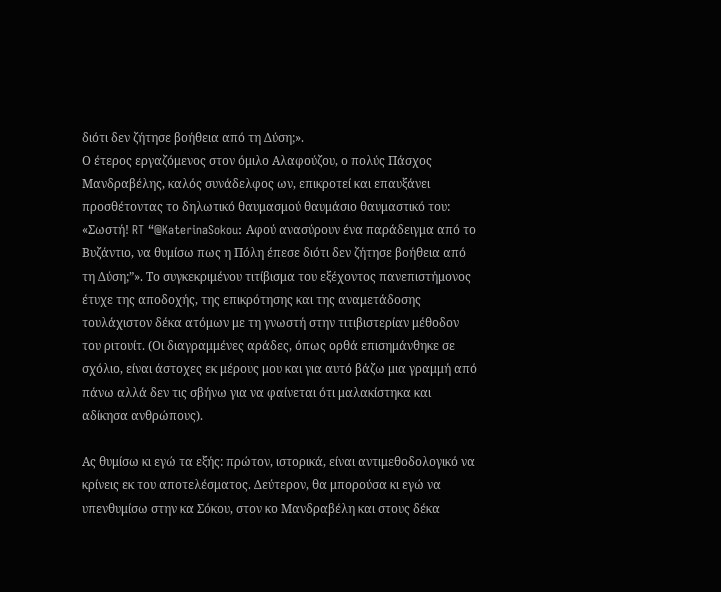διότι δεν ζήτησε βοήθεια από τη Δύση;».
Ο έτερος εργαζόμενος στον όμιλο Αλαφούζου, ο πολύς Πάσχος Μανδραβέλης, καλός συνάδελφος ων, επικροτεί και επαυξάνει προσθέτοντας το δηλωτικό θαυμασμού θαυμάσιο θαυμαστικό του: «Σωστή! RT “@KaterinaSokou: Αφού ανασύρουν ένα παράδειγμα από το Βυζάντιο, να θυμίσω πως η Πόλη έπεσε διότι δεν ζήτησε βοήθεια από τη Δύση;”». Το συγκεκριμένου τιτίβισμα του εξέχοντος πανεπιστήμονος έτυχε της αποδοχής, της επικρότησης και της αναμετάδοσης τουλάχιστον δέκα ατόμων με τη γνωστή στην τιτιβιστερίαν μέθοδον του ριτουίτ. (Οι διαγραμμένες αράδες, όπως ορθά επισημάνθηκε σε σχόλιο, είναι άστοχες εκ μέρους μου και για αυτό βάζω μια γραμμή από πάνω αλλά δεν τις σβήνω για να φαίνεται ότι μαλακίστηκα και αδίκησα ανθρώπους).

Ας θυμίσω κι εγώ τα εξής: πρώτον, ιστορικά, είναι αντιμεθοδολογικό να κρίνεις εκ του αποτελέσματος. Δεύτερον, θα μπορούσα κι εγώ να υπενθυμίσω στην κα Σόκου, στον κο Μανδραβέλη και στους δέκα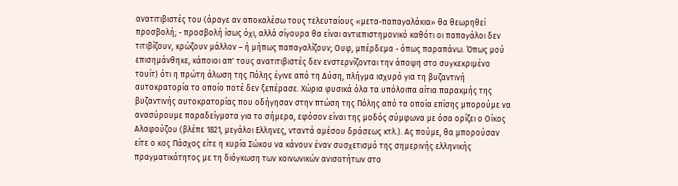ανατιτιβιστές του (άραγε αν αποκαλέσω τους τελευταίους «μετα-παπαγαλάκια» θα θεωρηθεί προσβολή; - προσβολή ίσως όχι, αλλά σίγουρα θα είναι αντιεπιστημονικό καθότι οι παπαγάλοι δεν τιτιβίζουν, κρώζουν μάλλον – ή μήπως παπαγαλίζουν; Ουφ, μπέρδεμα - όπως παραπάνω. Όπως μού επισημάνθηκε, κάποιοι απ' τους ανατιτιβιστές δεν ενστερνίζονται την άποψη στο συγκεκριμένο τουίτ) ότι η πρώτη άλωση της Πόλης έγινε από τη Δύση, πλήγμα ισχυρό για τη βυζαντινή αυτοκρατορία το οποίο ποτέ δεν ξεπέρασε. Χώρια φυσικά όλα τα υπόλοιπα αίτια παρακμής της βυζαντινής αυτοκρατορίας που οδήγησαν στην πτώση της Πόλης από τα οποία επίσης μπορούμε να ανασύρουμε παραδείγματα για το σήμερα, εφόσον είναι της μοδός σύμφωνα με όσα ορίζει ο Οίκος Αλαφούζου (βλέπε 1821, μεγάλοι Ελληνες, νταντά αμέσου δράσεως κτλ.). Ας πούμε, θα μπορούσαν είτε ο κος Πάσχος είτε η κυρία Σώκου να κάνουν έναν συσχετισμό της σημερινής ελληνικής πραγματικότητος με τη διόγκωση των κοινωνικών ανισοτήτων στο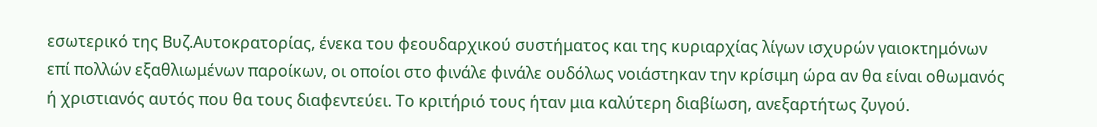εσωτερικό της Βυζ.Αυτοκρατορίας, ένεκα του φεουδαρχικού συστήματος και της κυριαρχίας λίγων ισχυρών γαιοκτημόνων επί πολλών εξαθλιωμένων παροίκων, οι οποίοι στο φινάλε φινάλε ουδόλως νοιάστηκαν την κρίσιμη ώρα αν θα είναι οθωμανός ή χριστιανός αυτός που θα τους διαφεντεύει. Το κριτήριό τους ήταν μια καλύτερη διαβίωση, ανεξαρτήτως ζυγού.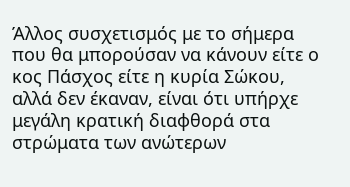Άλλος συσχετισμός με το σήμερα που θα μπορούσαν να κάνουν είτε ο κος Πάσχος είτε η κυρία Σώκου, αλλά δεν έκαναν, είναι ότι υπήρχε μεγάλη κρατική διαφθορά στα στρώματα των ανώτερων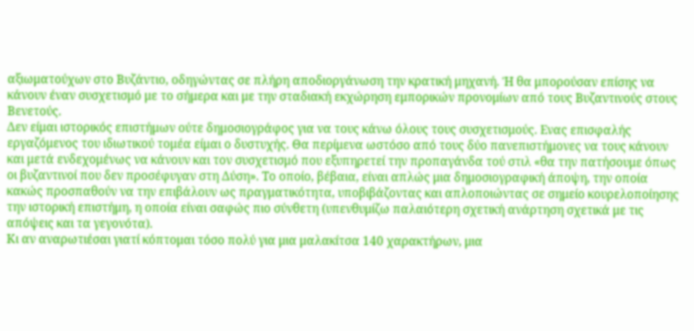αξιωματούχων στο Βυζάντιο, οδηγώντας σε πλήρη αποδιοργάνωση την κρατική μηχανή. Ή θα μπορούσαν επίσης να κάνουν έναν συσχετισμό με το σήμερα και με την σταδιακή εκχώρηση εμπορικών προνομίων από τους Βυζαντινούς στους Βενετούς.
Δεν είμαι ιστορικός επιστήμων ούτε δημοσιογράφος για να τους κάνω όλους τους συσχετισμούς. Ενας επισφαλής εργαζόμενος του ιδιωτικού τομέα είμαι ο δυστυχής. Θα περίμενα ωστόσο από τους δύο πανεπιστήμονες να τους κάνουν και μετά ενδεχομένως να κάνουν και τον συσχετισμό που εξυπηρετεί την προπαγάνδα τού στιλ «θα την πατήσουμε όπως οι βυζαντινοί που δεν προσέφυγαν στη Δύση». Το οποίο, βέβαια, είναι απλώς μια δημοσιογραφική άποψη, την οποία κακώς προσπαθούν να την επιβάλουν ως πραγματικότητα, υποβιβάζοντας και απλοποιώντας σε σημείο κουρελοποίησης την ιστορική επιστήμη, η οποία είναι σαφώς πιο σύνθετη (υπενθυμίζω παλαιότερη σχετική ανάρτηση σχετικά με τις απόψεις και τα γεγονότα).
Κι αν αναρωτιέσαι γιατί κόπτομαι τόσο πολύ για μια μαλακίτσα 140 χαρακτήρων, μια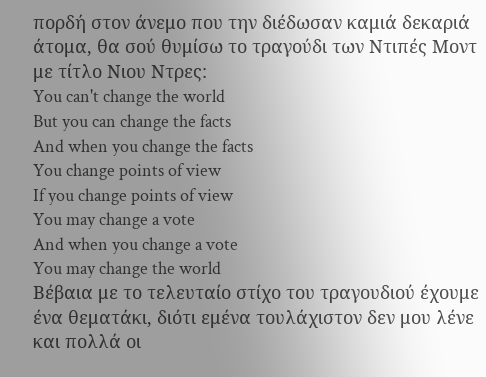πορδή στον άνεμο που την διέδωσαν καμιά δεκαριά άτομα, θα σού θυμίσω το τραγούδι των Ντιπές Μοντ με τίτλο Νιου Ντρες:
You can't change the world
But you can change the facts
And when you change the facts
You change points of view
If you change points of view
You may change a vote
And when you change a vote
You may change the world
Βέβαια με το τελευταίο στίχο του τραγουδιού έχουμε ένα θεματάκι, διότι εμένα τουλάχιστον δεν μου λένε και πολλά οι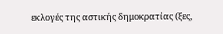εκλογές της αστικής δημοκρατίας (ξες,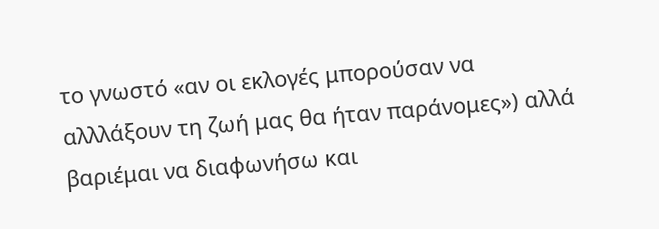το γνωστό «αν οι εκλογές μπορούσαν να αλλλάξουν τη ζωή μας θα ήταν παράνομες») αλλά βαριέμαι να διαφωνήσω και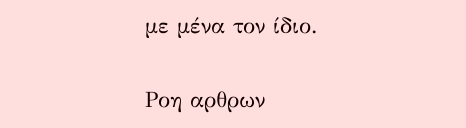με μένα τον ίδιο.

Ροη αρθρων